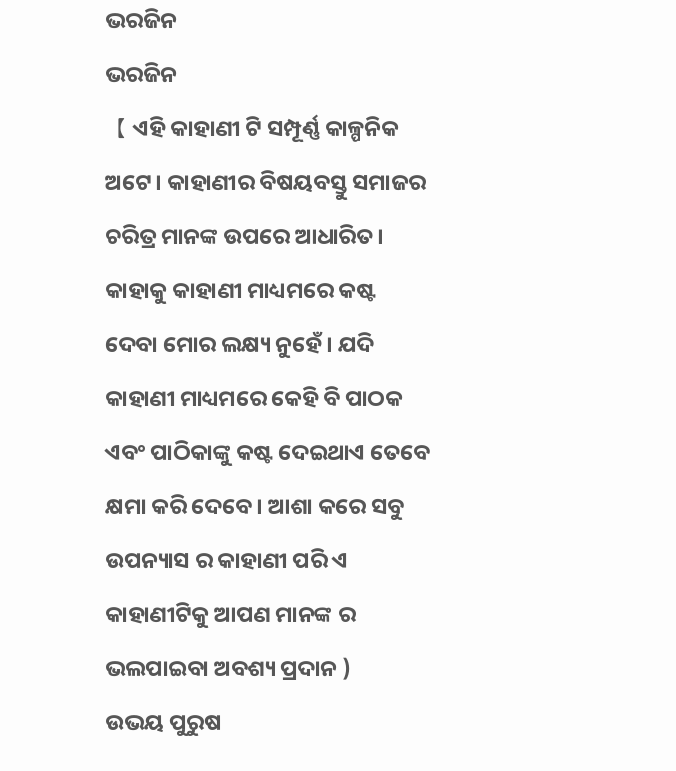ଭରଜିନ
ଭରଜିନ
【 ଏହି କାହାଣୀ ଟି ସମ୍ପୂର୍ଣ୍ଣ କାଳ୍ପନିକ ଅଟେ। କାହାଣୀର ବିଷୟବସ୍ତୁ ସମାଜର ଚରିତ୍ର ମାନଙ୍କ ଉପରେ ଆଧାରିତ। କାହାକୁ କାହାଣୀ ମାଧ୍ୟମରେ କଷ୍ଟ ଦେବା ମୋର ଲକ୍ଷ୍ୟ ନୁହେଁ। ଯଦି କାହାଣୀ ମାଧ୍ୟମରେ କେହି ବି ପାଠକ ଏବଂ ପାଠିକାଙ୍କୁ କଷ୍ଟ ଦେଇଥାଏ ତେବେ କ୍ଷମା କରି ଦେବେ । ଆଶା କରେ ସବୁ ଉପନ୍ୟାସ ର କାହାଣୀ ପରି ଏ କାହାଣୀଟିକୁ ଆପଣ ମାନଙ୍କ ର ଭଲପାଇବା ଅବଶ୍ୟ ପ୍ରଦାନ )
ଉଭୟ ପୁରୁଷ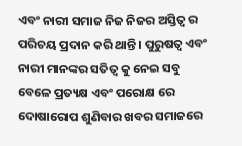ଏବଂ ନାରୀ ସମାଜ ନିଜ ନିଜର ଅସ୍ତିତ୍ୱ ର ପରିଚୟ ପ୍ରଦାନ କରି ଥାନ୍ତି । ପୁରୁଷତ୍ବ ଏବଂ ନାରୀ ମାନଙ୍କର ସତିତ୍ୱ କୁ ନେଇ ସବୁ ବେଳେ ପ୍ରତ୍ୟକ୍ଷ ଏବଂ ପରୋକ୍ଷ ରେ ଦୋଷାରୋପ ଶୁଣିବାର ଖବର ସମାଜରେ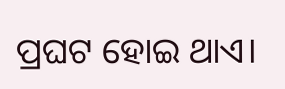ପ୍ରଘଟ ହୋଇ ଥାଏ।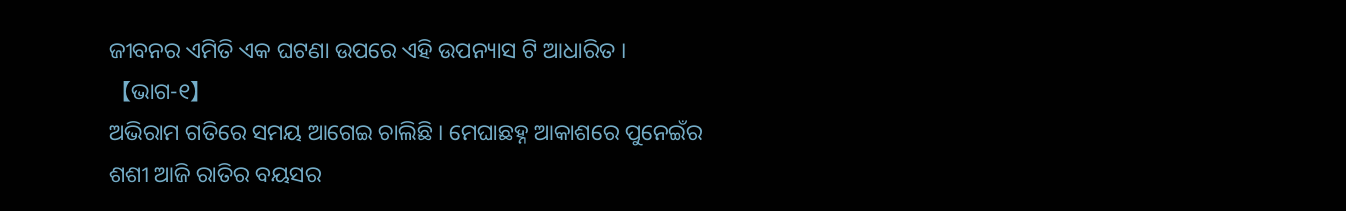ଜୀବନର ଏମିତି ଏକ ଘଟଣା ଉପରେ ଏହି ଉପନ୍ୟାସ ଟି ଆଧାରିତ ।
【ଭାଗ-୧】
ଅଭିରାମ ଗତିରେ ସମୟ ଆଗେଇ ଚାଲିଛି । ମେଘାଛହ୍ନ ଆକାଶରେ ପୁନେଇଁର ଶଶୀ ଆଜି ରାତିର ବୟସର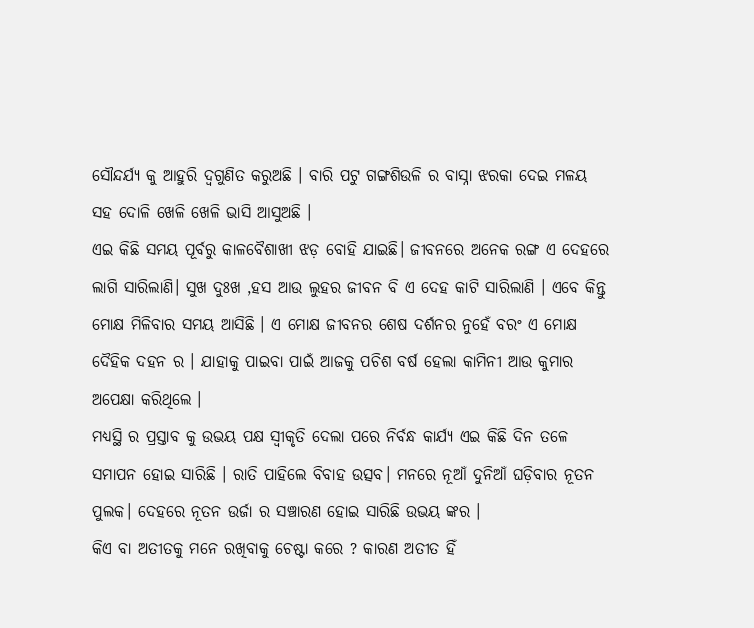ସୌନ୍ଦର୍ଯ୍ୟ କୁ ଆହୁରି ଦ୍ଵଗୁଣିତ କରୁଅଛି । ବାରି ପଟୁ ଗଙ୍ଗଶିଉଳି ର ବାସ୍ନା ଝରକା ଦେଇ ମଳୟ ସହ ଦୋଳି ଖେଳି ଖେଳି ଭାସି ଆସୁଅଛି ।
ଏଇ କିଛି ସମୟ ପୂର୍ବରୁ କାଳବୈଶାଖୀ ଝଡ଼ ବୋହି ଯାଇଛି। ଜୀବନରେ ଅନେକ ରଙ୍ଗ ଏ ଦେହରେ ଲାଗି ସାରିଲାଣି। ସୁଖ ଦୁଃଖ ,ହସ ଆଉ ଲୁହର ଜୀବନ ବି ଏ ଦେହ କାଟି ସାରିଲାଣି । ଏବେ କିନ୍ତୁ ମୋକ୍ଷ ମିଳିବାର ସମୟ ଆସିଛି । ଏ ମୋକ୍ଷ ଜୀବନର ଶେଷ ଦର୍ଶନର ନୁହେଁ ବରଂ ଏ ମୋକ୍ଷ ଦୈହିକ ଦହନ ର । ଯାହାକୁ ପାଇବା ପାଇଁ ଆଜକୁ ପଚିଶ ବର୍ଷ ହେଲା କାମିନୀ ଆଉ କୁମାର ଅପେକ୍ଷା କରିଥିଲେ ।
ମଧ୍ୟସ୍ଥି ର ପ୍ରସ୍ତାବ କୁ ଉଭୟ ପକ୍ଷ ସ୍ୱୀକୃତି ଦେଲା ପରେ ନିର୍ବନ୍ଧ କାର୍ଯ୍ୟ ଏଇ କିଛି ଦିନ ତଳେ ସମାପନ ହୋଇ ସାରିଛି । ରାତି ପାହିଲେ ବିବାହ ଉତ୍ସବ। ମନରେ ନୂଆଁ ଦୁନିଆଁ ଘଡ଼ିବାର ନୂତନ ପୁଲକ। ଦେହରେ ନୂତନ ଉର୍ଜା ର ସଞ୍ଚାରଣ ହୋଇ ସାରିଛି ଉଭୟ ଙ୍କର ।
କିଏ ବା ଅତୀତକୁ ମନେ ରଖିବାକୁ ଚେଷ୍ଟା କରେ ? କାରଣ ଅତୀତ ହିଁ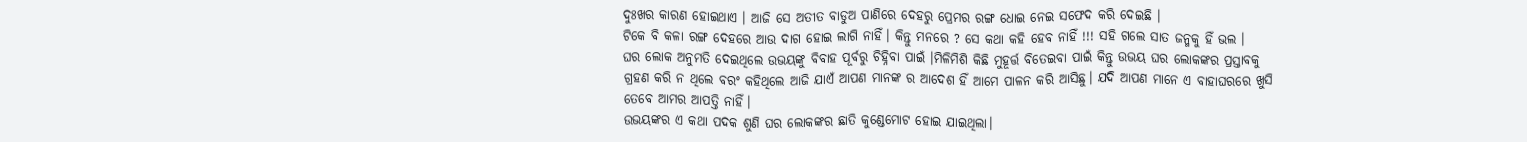ଦୁଃଖର କାରଣ ହୋଇଥାଏ । ଆଜି ସେ ଅତୀତ ବାଡୁଅ ପାଣିରେ ଦେହରୁ ପ୍ରେମର ରଙ୍ଗ ଧୋଇ ନେଇ ସଫେଦ କରି ଦେଇଛି ।
ଟିକେ ବି କଳା ରଙ୍ଗ ଦେହରେ ଆଉ ଦାଗ ହୋଇ ଲାଗି ନାହିଁ। କିନ୍ତୁ ମନରେ ? ସେ କଥା କହି ହେବ ନାହିଁ !!! ସହି ଗଲେ ସାତ ଜନ୍ମକୁ ହିଁ ଭଲ ।
ଘର ଲୋକ ଅନୁମତି ଦେଇଥିଲେ ଉଭୟଙ୍କୁ ବିବାହ ପୂର୍ବରୁ ଚିହ୍ନିବା ପାଇଁ ।ମିଳିମିଶି କିଛି ମୁହୂର୍ତ୍ତ ବିତେଇବା ପାଇଁ କିନ୍ତୁ ଉଭୟ ଘର ଲୋକଙ୍କର ପ୍ରସ୍ତାବକୁ ଗ୍ରହଣ କରି ନ ଥିଲେ ବରଂ କହିଥିଲେ ଆଜି ଯାଏଁ ଆପଣ ମାନଙ୍କ ର ଆଦେଶ ହିଁ ଆମେ ପାଳନ କରି ଆସିଛୁ। ଯଦି ଆପଣ ମାନେ ଏ ବାହାଘରରେ ଖୁସି ତେବେ ଆମର ଆପତ୍ତି ନାହିଁ।
ଉଭୟଙ୍କର ଏ କଥା ପଦକ ଶୁଣି ଘର ଲୋକଙ୍କର ଛାତି କୁଣ୍ଡେମୋଟ ହୋଇ ଯାଇଥିଲା।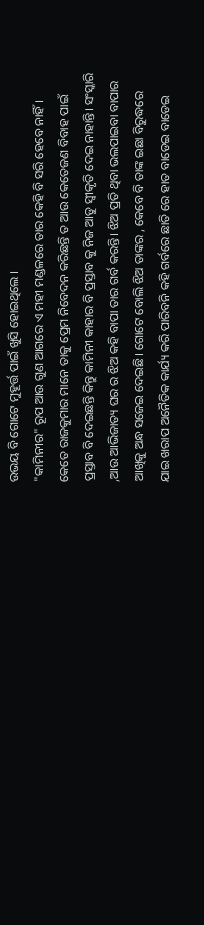ଉଭୟ ବି ଗୋଟେ ମୁହୂର୍ତ୍ତ ପାଇଁ ଖୁସି ହୋଇଥିଲେ ।
"କାମିନୀର" ରୂପ ଆଉ ଗୁଣ ଆଗରେ ଏ ମହୀ ମଣ୍ଡଳରେ ତାର କେହି ବି ସରି ହେବେ ନାହିଁ । କେତେ ରାଜକୁମାର ମାନେ ତାକୁ ପ୍ରେମ ନିବେଦନ କରିଛନ୍ତି ତ ଆଉ କେତେଜଣ ବିବାହ ପାଇଁ ପ୍ରସ୍ତାବ ବି ଦେଇଛନ୍ତି କିନ୍ତୁ କାମିନୀ କାହାର ବି ପ୍ରସ୍ତାବ କୁ ନିଜ ଆଡୁ ସ୍ୱୀକୃତି ଦେଇ ନାହାନ୍ତି। ସଂସ୍କାରି ,ଆଉ ଆଭିଜାତ୍ୟ ଘର ର ଝିଅ କହି ବାପା ତାର ଗର୍ବ କରନ୍ତି। ଝିଅ ପ୍ରତି ଥିବା ଭଲପାଇବା ବାପାର ଆଖିକୁ ଅନ୍ଧ ସଜେଇ ଦେଇଛି। ଗୋଟେ ବୋଲି ଝିଅ ତାଙ୍କର , କେବେ ବି ତାଙ୍କ ଇଛା ବିରୁଦ୍ଧରେ ଯାଇ ଖରାପ ଅନୈତିକ କାର୍ଯ୍ୟ କରି ପାରିବନି କହି ଗର୍ବରେ ଛାତି ରେ ହାତ ବାଡେଇ ବାଡେଇ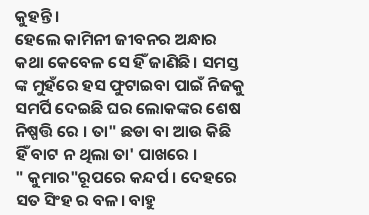କୁହନ୍ତି।
ହେଲେ କାମିନୀ ଜୀବନର ଅନ୍ଧାର କଥା କେବେଳ ସେ ହିଁ ଜାଣିଛି। ସମସ୍ତ ଙ୍କ ମୁହଁରେ ହସ ଫୁଟାଇବା ପାଇଁ ନିଜକୁ ସମର୍ପି ଦେଇଛି ଘର ଲୋକଙ୍କର ଶେଷ ନିଷ୍ପତ୍ତି ରେ । ତା" ଛଡା ବା ଆଉ କିଛି ହିଁ ବାଟ ନ ଥିଲା ତା' ପାଖରେ ।
" କୁମାର"ରୂପରେ କନ୍ଦର୍ପ । ଦେହରେ ସତ ସିଂହ ର ବଳ। ବାହୁ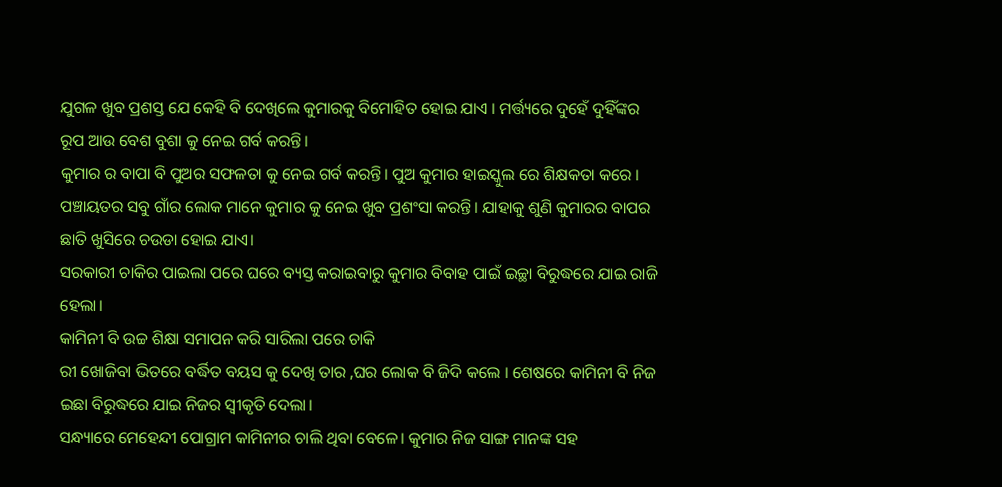ଯୁଗଳ ଖୁବ ପ୍ରଶସ୍ତ ଯେ କେହି ବି ଦେଖିଲେ କୁମାରକୁ ବିମୋହିତ ହୋଇ ଯାଏ । ମର୍ତ୍ତ୍ୟରେ ଦୁହେଁ ଦୁହିଁଙ୍କର ରୂପ ଆଉ ବେଶ ବୁଶା କୁ ନେଇ ଗର୍ବ କରନ୍ତି।
କୁମାର ର ବାପା ବି ପୁଅର ସଫଳତା କୁ ନେଇ ଗର୍ବ କରନ୍ତି। ପୁଅ କୁମାର ହାଇସ୍କୁଲ ରେ ଶିକ୍ଷକତା କରେ । ପଞ୍ଚାୟତର ସବୁ ଗାଁର ଲୋକ ମାନେ କୁମାର କୁ ନେଇ ଖୁବ ପ୍ରଶଂସା କରନ୍ତି। ଯାହାକୁ ଶୁଣି କୁମାରର ବାପର ଛାତି ଖୁସିରେ ଚଉଡା ହୋଇ ଯାଏ।
ସରକାରୀ ଚାକିର ପାଇଲା ପରେ ଘରେ ବ୍ୟସ୍ତ କରାଇବାରୁ କୁମାର ବିବାହ ପାଇଁ ଇଚ୍ଛା ବିରୁଦ୍ଧରେ ଯାଇ ରାଜି ହେଲା।
କାମିନୀ ବି ଉଚ୍ଚ ଶିକ୍ଷା ସମାପନ କରି ସାରିଲା ପରେ ଚାକି
ରୀ ଖୋଜିବା ଭିତରେ ବର୍ଦ୍ଧିତ ବୟସ କୁ ଦେଖି ତାର ,ଘର ଲୋକ ବି ଜିଦି କଲେ । ଶେଷରେ କାମିନୀ ବି ନିଜ ଇଛା ବିରୁଦ୍ଧରେ ଯାଇ ନିଜର ସ୍ୱୀକୃତି ଦେଲା।
ସନ୍ଧ୍ୟାରେ ମେହେନ୍ଦୀ ପୋଗ୍ରାମ କାମିନୀର ଚାଲି ଥିବା ବେଳେ। କୁମାର ନିଜ ସାଙ୍ଗ ମାନଙ୍କ ସହ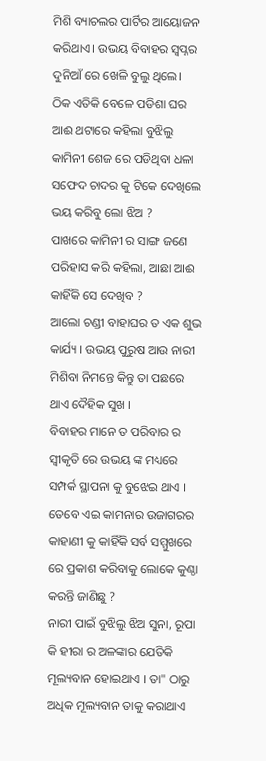ମିଶି ବ୍ୟାଚଲର ପାର୍ଟିର ଆୟୋଜନ କରିଥାଏ। ଉଭୟ ବିବାହର ସ୍ୱପ୍ନର ଦୁନିଆଁ ରେ ଖେଳି ବୁଲୁ ଥିଲେ।
ଠିକ ଏତିକି ବେଳେ ପଡିଶା ଘର ଆଈ ଥଟାରେ କହିଲା ବୁଝିଲୁ କାମିନୀ ଶେଜ ରେ ପଡିଥିବା ଧଳା ସଫେଦ ଚାଦର କୁ ଟିକେ ଦେଖିଲେ ଭୟ କରିବୁ ଲୋ ଝିଅ ?
ପାଖରେ କାମିନୀ ର ସାଙ୍ଗ ଜଣେ ପରିହାସ କରି କହିଲା, ଆଛା ଆଈ କାହିଁକି ସେ ଦେଖିବ ?
ଆଲୋ ଚଣ୍ଡୀ ବାହାଘର ତ ଏକ ଶୁଭ କାର୍ଯ୍ୟ । ଉଭୟ ପୁରୁଷ ଆଉ ନାରୀ ମିଶିବା ନିମନ୍ତେ କିନ୍ତୁ ତା ପଛରେ ଥାଏ ଦୈହିକ ସୁଖ ।
ବିବାହର ମାନେ ତ ପରିବାର ର ସ୍ୱୀକୃତି ରେ ଉଭୟ ଙ୍କ ମଧ୍ୟରେ ସମ୍ପର୍କ ସ୍ଥାପନା କୁ ବୁଝେଇ ଥାଏ । ତେବେ ଏଇ କାମନାର ଉଜାଗରର କାହାଣୀ କୁ କାହିଁକି ସର୍ବ ସମ୍ମୁଖରେ ରେ ପ୍ରକାଶ କରିବାକୁ ଲୋକେ କୁଣ୍ଠା କରନ୍ତି ଜାଣିଛୁ ?
ନାରୀ ପାଇଁ ବୁଝିଲୁ ଝିଅ ସୁନା, ରୂପା କି ହୀରା ର ଅଳଙ୍କାର ଯେତିକି ମୂଲ୍ୟବାନ ହୋଇଥାଏ । ତା" ଠାରୁ ଅଧିକ ମୂଲ୍ୟବାନ ତାକୁ କରାଥାଏ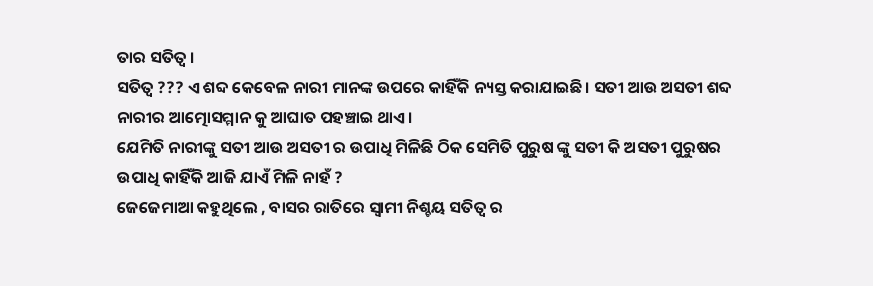ତାର ସତିତ୍ୱ ।
ସତିତ୍ୱ ??? ଏ ଶବ୍ଦ କେବେଳ ନାରୀ ମାନଙ୍କ ଉପରେ କାହିଁକି ନ୍ୟସ୍ତ କରାଯାଇଛି। ସତୀ ଆଉ ଅସତୀ ଶବ୍ଦ ନାରୀର ଆତ୍ମୋସମ୍ମାନ କୁ ଆଘାତ ପହଞ୍ଚାଇ ଥାଏ।
ଯେମିତି ନାରୀଙ୍କୁ ସତୀ ଆଉ ଅସତୀ ର ଉପାଧି ମିଳିଛି ଠିକ ସେମିତି ପୁରୁଷ ଙ୍କୁ ସତୀ କି ଅସତୀ ପୁରୁଷର ଉପାଧି କାହିଁକି ଆଜି ଯାଏଁ ମିଳି ନାହଁ ?
ଜେଜେମାଆ କହୁଥିଲେ , ବାସର ରାତିରେ ସ୍ୱାମୀ ନିଶ୍ଚୟ ସତିତ୍ୱ ର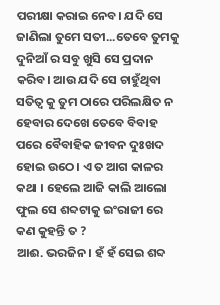ପରୀକ୍ଷା କରାଇ ନେବ। ଯଦି ସେ ଜାଣିଲା ତୁମେ ସତୀ...ତେବେ ତୁମକୁ ଦୁନିଆଁ ର ସବୁ ଖୁସି ସେ ପ୍ରଦାନ କରିବ। ଆଉ ଯଦି ସେ ଚାହୁଁଥିବା ସତିତ୍ୱ କୁ ତୁମ ଠାରେ ପରିଲକ୍ଷିତ ନ ହେବାର ଦେଖେ ତେବେ ବିବାହ ପରେ ବୈବାହିକ ଜୀବନ ଦୁଃଖଦ ହୋଇ ଉଠେ। ଏ ତ ଆଗ କାଳର କଥା । ହେଲେ ଆଜି କାଲି ଆଲୋ ଫୁଲ ସେ ଶବ୍ଦଟାକୁ ଇଂରାଜୀ ରେ କଣ କୁହନ୍ତି ତ ?
ଆଈ. ଭରଜିନ । ହଁ ହଁ ସେଇ ଶବ୍ଦ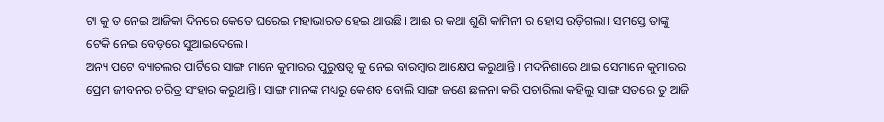ଟା କୁ ତ ନେଇ ଆଜିକା ଦିନରେ କେତେ ଘରେଇ ମହାଭାରତ ହେଇ ଥାଉଛି। ଆଈ ର କଥା ଶୁଣି କାମିନୀ ର ହୋସ ଉଡ଼ିଗଲା। ସମସ୍ତେ ତାଙ୍କୁ ଟେକି ନେଇ ବେଡ଼ରେ ସୁଆଇଦେଲେ।
ଅନ୍ୟ ପଟେ ବ୍ୟାଚଲର ପାର୍ଟିରେ ସାଙ୍ଗ ମାନେ କୁମାରର ପୁରୁଷତ୍ବ କୁ ନେଇ ବାରମ୍ବାର ଆକ୍ଷେପ କରୁଥାନ୍ତି । ମଦନିଶାରେ ଥାଇ ସେମାନେ କୁମାରର ପ୍ରେମ ଜୀବନର ଚରିତ୍ର ସଂହାର କରୁଥାନ୍ତି। ସାଙ୍ଗ ମାନଙ୍କ ମଧ୍ୟରୁ କେଶବ ବୋଲି ସାଙ୍ଗ ଜଣେ ଛଳନା କରି ପଚାରିଲା କହିଲୁ ସାଙ୍ଗ ସତରେ ତୁ ଆଜି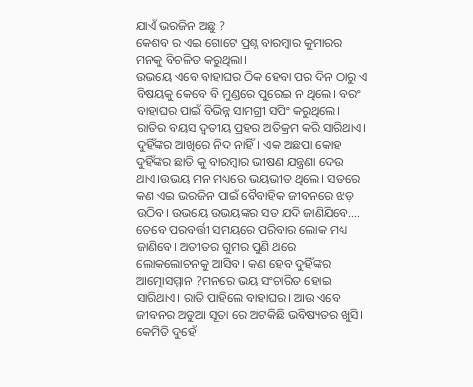ଯାଏଁ ଭରଜିନ ଅଛୁ ?
କେଶବ ର ଏଇ ଗୋଟେ ପ୍ରଶ୍ନ ବାରମ୍ବାର କୁମାରର ମନକୁ ବିଚଳିତ କରୁଥିଲା।
ଉଭୟେ ଏବେ ବାହାଘର ଠିକ ହେବା ପର ଦିନ ଠାରୁ ଏ ବିଷୟକୁ କେବେ ବି ମୁଣ୍ଡରେ ପୁରେଇ ନ ଥିଲେ। ବରଂ ବାହାଘର ପାଇଁ ବିଭିନ୍ନ ସାମଗ୍ରୀ ସପିଂ କରୁଥିଲେ।
ରାତିର ବୟସ ଦ୍ଵତୀୟ ପ୍ରହର ଅତିକ୍ରମ କରି ସାରିଥାଏ। ଦୁହିଁଙ୍କର ଆଖିରେ ନିଦ ନାହିଁ। ଏକ ଅଛପା କୋହ ଦୁହିଁଙ୍କର ଛାତି କୁ ବାରମ୍ବାର ଭୀଷଣ ଯନ୍ତ୍ରଣା ଦେଉ ଥାଏ।ଉଭୟ ମନ ମଧ୍ୟରେ ଭୟଭୀତ ଥିଲେ। ସତରେ କଣ ଏଇ ଭରଜିନ ପାଇଁ ବୈବାହିକ ଜୀବନରେ ଝଡ଼ ଉଠିବ। ଉଭୟେ ଉଭୟଙ୍କର ସତ ଯଦି ଜାଣିଯିବେ.... ତେବେ ପରବର୍ତ୍ତୀ ସମୟରେ ପରିବାର ଲୋକ ମଧ୍ୟ ଜାଣିବେ। ଅତୀତର ଗୁମର ପୁଣି ଥରେ ଲୋକଲୋଚନକୁ ଆସିବ। କଣ ହେବ ଦୁହିଁଙ୍କର ଆତ୍ମୋସମ୍ମାନ ?ମନରେ ଭୟ ସଂଚାରିତ ହୋଇ ସାରିଥାଏ। ରାତି ପାହିଲେ ବାହାଘର। ଆଉ ଏବେ ଜୀବନର ଅଡୁଆ ସୂତା ରେ ଅଟକିଛି ଭବିଷ୍ୟତର ଖୁସି। କେମିତି ଦୁହେଁ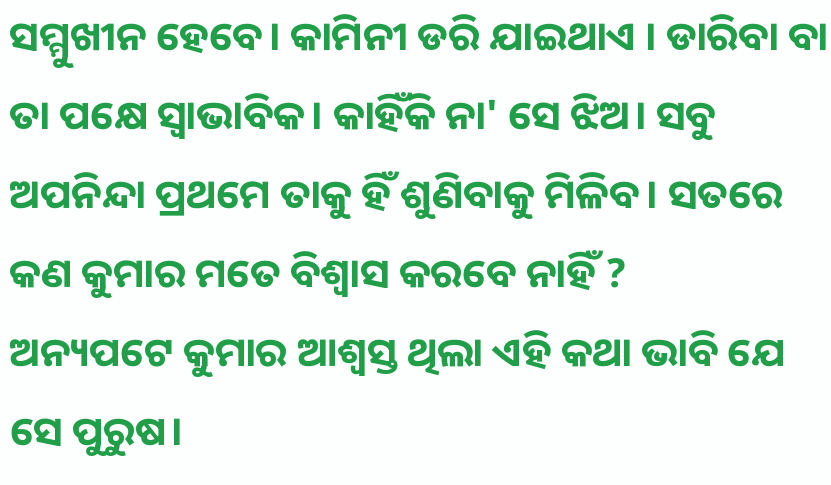ସମ୍ମୁଖୀନ ହେବେ। କାମିନୀ ଡରି ଯାଇଥାଏ । ଡାରିବା ବା ତା ପକ୍ଷେ ସ୍ଵାଭାବିକ। କାହିଁକି ନା' ସେ ଝିଅ। ସବୁ ଅପନିନ୍ଦା ପ୍ରଥମେ ତାକୁ ହିଁ ଶୁଣିବାକୁ ମିଳିବ। ସତରେ କଣ କୁମାର ମତେ ବିଶ୍ୱାସ କରବେ ନାହିଁ ?
ଅନ୍ୟପଟେ କୁମାର ଆଶ୍ୱସ୍ତ ଥିଲା ଏହି କଥା ଭାବି ଯେ ସେ ପୁରୁଷ।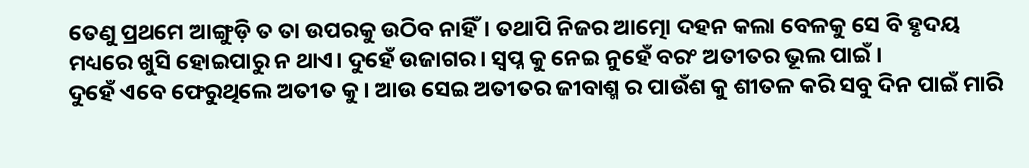ତେଣୁ ପ୍ରଥମେ ଆଙ୍ଗୁଡ଼ି ତ ତା ଉପରକୁ ଉଠିବ ନାହିଁ। ତଥାପି ନିଜର ଆତ୍ମୋ ଦହନ କଲା ବେଳକୁ ସେ ବି ହୃଦୟ ମଧ୍ୟରେ ଖୁସି ହୋଇପାରୁ ନ ଥାଏ। ଦୁହେଁ ଉଜାଗର। ସ୍ୱପ୍ନ କୁ ନେଇ ନୁହେଁ ବରଂ ଅତୀତର ଭୂଲ ପାଇଁ ।
ଦୁହେଁ ଏବେ ଫେରୁଥିଲେ ଅତୀତ କୁ । ଆଉ ସେଇ ଅତୀତର ଜୀବାଶ୍ମ ର ପାଉଁଶ କୁ ଶୀତଳ କରି ସବୁ ଦିନ ପାଇଁ ମାରି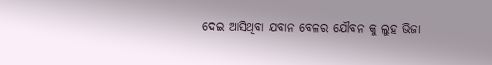ଦେଇ ଆସିଥିବା ଯବାନ ବେଳର ଯୌବନ କୁ ଲୁହ ଭିଜା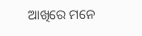ଆଖିରେ ମନେ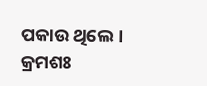ପକାଉ ଥିଲେ ।
କ୍ରମଶଃ